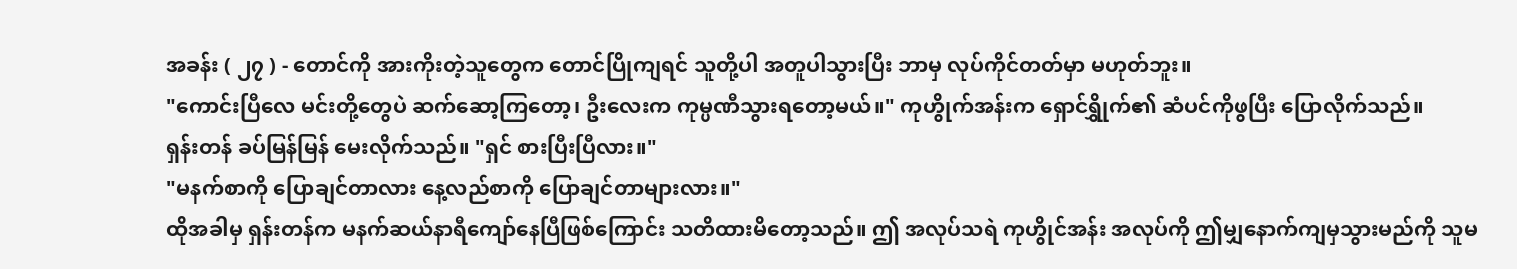အခန်း ( ၂၇ ) - တောင်ကို အားကိုးတဲ့သူတွေက တောင်ပြိုကျရင် သူတို့ပါ အတူပါသွားပြီး ဘာမှ လုပ်ကိုင်တတ်မှာ မဟုတ်ဘူး။
"ကောင်းပြီလေ မင်းတို့တွေပဲ ဆက်ဆော့ကြတော့၊ ဦးလေးက ကုမ္ပဏီသွားရတော့မယ်။" ကုဟွိုက်အန်းက ရှောင်ရွှိုက်၏ ဆံပင်ကိုဖွပြီး ပြောလိုက်သည်။
ရှန်းတန် ခပ်မြန်မြန် မေးလိုက်သည်။ "ရှင် စားပြီးပြီလား။"
"မနက်စာကို ပြောချင်တာလား နေ့လည်စာကို ပြောချင်တာများလား။"
ထိုအခါမှ ရှန်းတန်က မနက်ဆယ်နာရီကျော်နေပြီဖြစ်ကြောင်း သတိထားမိတော့သည်။ ဤ အလုပ်သရဲ ကုဟွိုင်အန်း အလုပ်ကို ဤမျှနောက်ကျမှသွားမည်ကို သူမ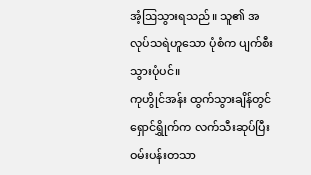အံ့ဩသွားရသည်။ သူ၏ အလုပ်သရဲဟူသော ပုံစံက ပျက်စီးသွားပုံပင်။
ကုဟွိုင်အန်း ထွက်သွားချိန်တွင် ရှောင်ရွှိုက်က လက်သီးဆုပ်ပြီး ဝမ်းပန်းတသာ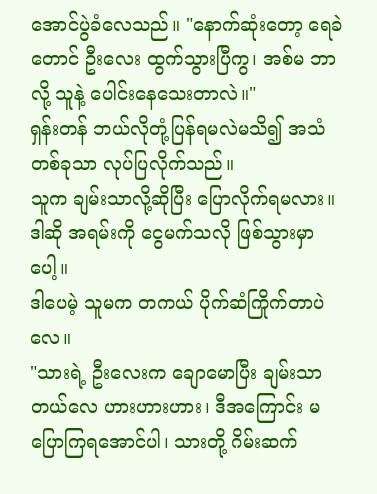အောင်ပွဲခံလေသည်။ "နောက်ဆုံးတော့ ရေခဲတောင် ဦးလေး ထွက်သွားပြီကွ၊ အစ်မ ဘာလို့ သူနဲ့ ပေါင်းနေသေးတာလဲ။"
ရှန်းတန် ဘယ်လိုတုံ့ပြန်ရမလဲမသိ၍ အသံတစ်ခုသာ လုပ်ပြလိုက်သည်။
သူက ချမ်းသာလို့ဆိုပြီး ပြောလိုက်ရမလား။
ဒါဆို အရမ်းကို ငွေမက်သလို ဖြစ်သွားမှာပေါ့။
ဒါပေမဲ့ သူမက တကယ် ပိုက်ဆံကြိုက်တာပဲလေ။
"သားရဲ့ ဦးလေးက ချောမောပြီး ချမ်းသာတယ်လေ ဟားဟားဟား၊ ဒီအကြောင်း မပြောကြရအောင်ပါ၊ သားတို့ ဂိမ်းဆက်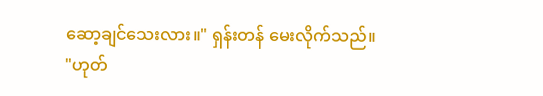ဆော့ချင်သေးလား။" ရှန်းတန် မေးလိုက်သည်။
"ဟုတ်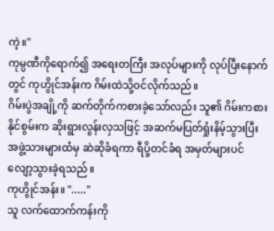ကဲ့။"
ကုမ္ပဏီကိုရောက်၍ အရေးတကြီး အလုပ်များကို လုပ်ပြီးနောက်တွင် ကုဟွိုင်အန်းက ဂိမ်းထဲသို့ဝင်လိုက်သည်။
ဂိမ်းပွဲအချို့ကို ဆက်တိုက်ကစားခဲ့သော်လည်း သူ၏ ဂိမ်းကစားနိုင်စွမ်းက ဆိုးရွားလွန်းလှသဖြင့် အဆက်မပြတ်ရှုံးနိမ့်သွားပြီး အဖွဲ့သားများထံမှ ဆဲဆိုခံရကာ ရီပို့တင်ခံရ အမှတ်များပင် လျော့သွားခဲ့ရသည်။
ကုဟွိုင်အန်း။ "....."
သူ လက်ထောက်ကန်းကို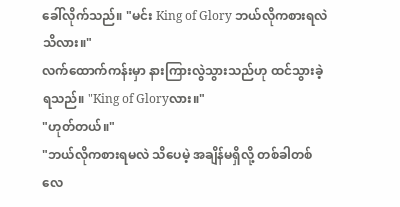ခေါ်လိုက်သည်။ "မင်း King of Glory ဘယ်လိုကစားရလဲသိလား။"
လက်ထောက်ကန်းမှာ နားကြားလွဲသွားသည်ဟု ထင်သွားခဲ့ရသည်။ "King of Gloryလား။"
"ဟုတ်တယ်။"
"ဘယ်လိုကစားရမလဲ သိပေမဲ့ အချိန်မရှိလို့ တစ်ခါတစ်လေ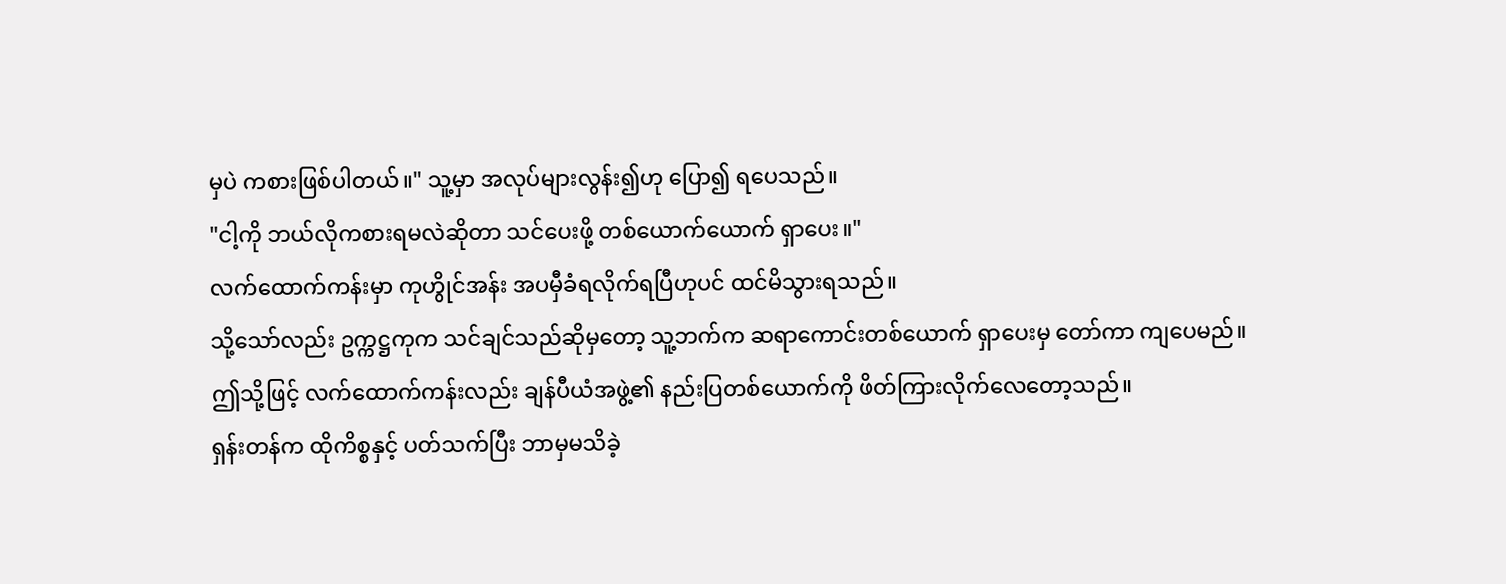မှပဲ ကစားဖြစ်ပါတယ်။" သူ့မှာ အလုပ်များလွန်း၍ဟု ပြော၍ ရပေသည်။
"ငါ့ကို ဘယ်လိုကစားရမလဲဆိုတာ သင်ပေးဖို့ တစ်ယောက်ယောက် ရှာပေး။"
လက်ထောက်ကန်းမှာ ကုဟွိုင်အန်း အပမှီခံရလိုက်ရပြီဟုပင် ထင်မိသွားရသည်။
သို့သော်လည်း ဥက္ကဋ္ဌကုက သင်ချင်သည်ဆိုမှတော့ သူ့ဘက်က ဆရာကောင်းတစ်ယောက် ရှာပေးမှ တော်ကာ ကျပေမည်။
ဤသို့ဖြင့် လက်ထောက်ကန်းလည်း ချန်ပီယံအဖွဲ့၏ နည်းပြတစ်ယောက်ကို ဖိတ်ကြားလိုက်လေတော့သည်။
ရှန်းတန်က ထိုကိစ္စနှင့် ပတ်သက်ပြီး ဘာမှမသိခဲ့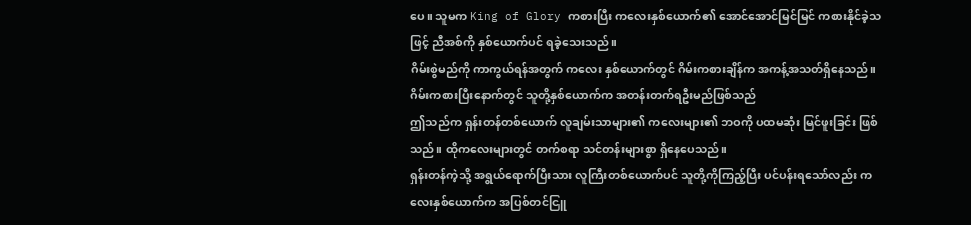ပေ။ သူမက King of Glory ကစားပြီး ကလေးနှစ်ယောက်၏ အောင်အောင်မြင်မြင် ကစားနိုင်ခဲ့သဖြင့် ညီအစ်ကို နှစ်ယောက်ပင် ရခဲ့သေးသည်။
ဂိမ်းစွဲမည်ကို ကာကွယ်ရန်အတွက် ကလေး နှစ်ယောက်တွင် ဂိမ်းကစားချိန်က အကန့်အသတ်ရှိနေသည်။
ဂိမ်းကစားပြီးနောက်တွင် သူတို့နှစ်ယောက်က အတန်းတက်ရဦးမည်ဖြစ်သည်
ဤသည်က ရှန်းတန်တစ်ယောက် လူချမ်းသာများ၏ ကလေးများ၏ ဘဝကို ပထမဆုံး မြင်ဖူးခြင်း ဖြစ်သည်။ ထိုကလေးများတွင် တက်စရာ သင်တန်းများစွာ ရှိနေပေသည်။
ရှန်းတန်ကဲ့သို့ အရွယ်ရောက်ပြီးသား လူကြီးတစ်ယောက်ပင် သူတို့ကိုကြည့်ပြီး ပင်ပန်းရသော်လည်း ကလေးနှစ်ယောက်က အပြစ်တင်ငြူ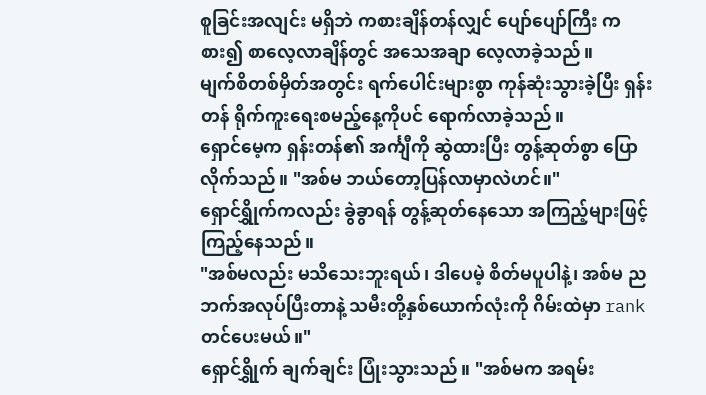စူခြင်းအလျင်း မရှိဘဲ ကစားချိန်တန်လျှင် ပျော်ပျော်ကြီး ကစား၍ စာလေ့လာချိန်တွင် အသေအချာ လေ့လာခဲ့သည်။
မျက်စိတစ်မှိတ်အတွင်း ရက်ပေါင်းများစွာ ကုန်ဆုံးသွားခဲ့ပြီး ရှန်းတန် ရိုက်ကူးရေးစမည့်နေ့ကိုပင် ရောက်လာခဲ့သည်။
ရှောင်မေ့က ရှန်းတန်၏ အင်္ကျီကို ဆွဲထားပြီး တွန့်ဆုတ်စွာ ပြောလိုက်သည်။ "အစ်မ ဘယ်တော့ပြန်လာမှာလဲဟင်။"
ရှောင်ရွှိုက်ကလည်း ခွဲခွာရန် တွန့်ဆုတ်နေသော အကြည့်များဖြင့် ကြည့်နေသည်။
"အစ်မလည်း မသိသေးဘူးရယ်၊ ဒါပေမဲ့ စိတ်မပူပါနဲ့၊ အစ်မ ညဘက်အလုပ်ပြီးတာနဲ့ သမီးတို့နှစ်ယောက်လုံးကို ဂိမ်းထဲမှာ rank တင်ပေးမယ်။"
ရှောင်ရွှိုက် ချက်ချင်း ပြုံးသွားသည်။ "အစ်မက အရမ်း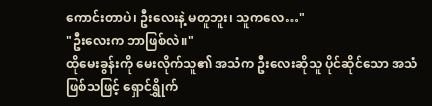ကောင်းတာပဲ၊ ဦးလေးနဲ့ မတူဘူး၊ သူကလေ…"
"ဦးလေးက ဘာဖြစ်လဲ။"
ထိုမေးခွန်းကို မေးလိုက်သူ၏ အသံက ဦးလေးဆိုသူ ပိုင်ဆိုင်သော အသံဖြစ်သဖြင့် ရှောင်ရွှိုက်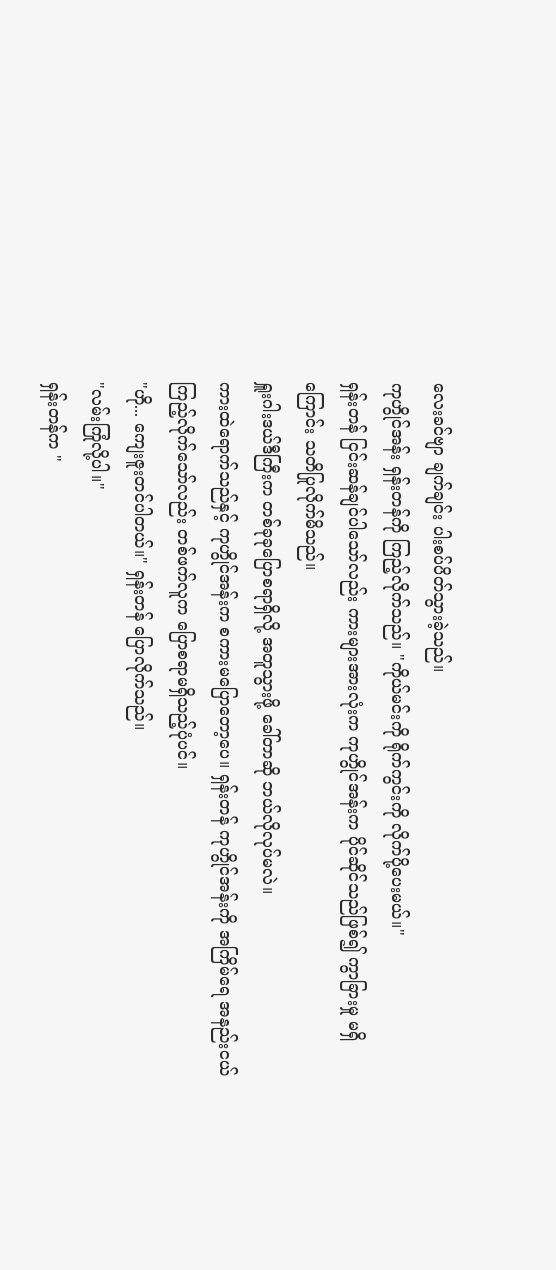လေးခင်ဗျာ ချက်ချင်း ပါးစပ်ပိတ်သွားခဲ့သည်။
ကုဟွိုင်အန်း ရှန်းတန်ကို ကြည့်လိုက်သည်။ "ကိုယ်မင်းကို ရိုက်ကွင်းကို လိုက်ပို့ပေးမယ်။"
ရှန်းတန် ငြင်းဆန်ချင်ပါသော်လည်း ကားများအားလုံးက ကုဟွိုင်အန်းက ပိုင်ဆိုင်သည်ဖြစ်၍ ကွာခြားမှု မရှိကြောင်း သတိပြုလိုက်မိသည်။
ရှူးဂါးဒယ်ဒီကြီးက တစ်ခုခုပြောစရာရှိလို့ အတူသွားဖို့ ခေါ်တာဆို ဘယ်လိုလုပ်မလဲ။
ကားထဲရောက်သည်နှင့် ကုဟွိုင်အန်းက စကားမပြောတော့ပေ။ ရှန်းတန် ကုဟွိုင်အန်းကို အကြိမ်ရေ အနည်းငယ် ကြည့်လိုက်သော်လည်း တစ်ဖက်လူက ပြောစရာမရှိသည့်ပုံပင်။
"ဟို... ကျေးဇူးတင်ပါတယ်။" ရှန်းတန် ပြောလိုက်သည်။
"လမ်းကြုံလို့ပါ။"
ရှန်းတန်က "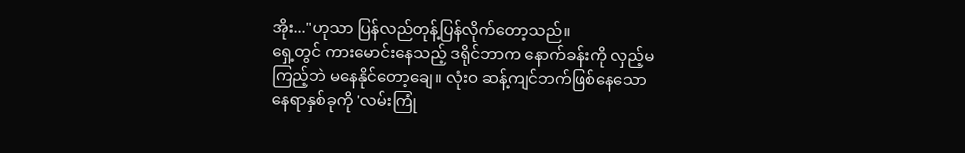အိုး..."ဟုသာ ပြန်လည်တုန့်ပြန်လိုက်တော့သည်။
ရှေ့တွင် ကားမောင်းနေသည့် ဒရိုင်ဘာက နောက်ခန်းကို လှည့်မကြည့်ဘဲ မနေနိုင်တော့ချေ။ လုံးဝ ဆန့်ကျင်ဘက်ဖြစ်နေသော နေရာနှစ်ခုကို 'လမ်းကြုံ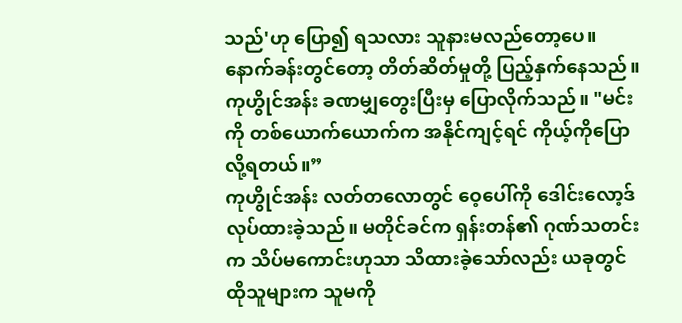သည်'ဟု ပြော၍ ရသလား သူနားမလည်တော့ပေ။
နောက်ခန်းတွင်တော့ တိတ်ဆိတ်မှုတို့ ပြည့်နှက်နေသည်။
ကုဟွိုင်အန်း ခဏမျှတွေးပြီးမှ ပြောလိုက်သည်။ "မင်းကို တစ်ယောက်ယောက်က အနိုင်ကျင့်ရင် ကိုယ့်ကိုပြောလို့ရတယ်။”
ကုဟွိုင်အန်း လတ်တလောတွင် ဝေ့ပေါ်ကို ဒေါင်းလော့ဒ်လုပ်ထားခဲ့သည်။ မတိုင်ခင်က ရှန်းတန်၏ ဂုဏ်သတင်းက သိပ်မကောင်းဟုသာ သိထားခဲ့သော်လည်း ယခုတွင် ထိုသူများက သူမကို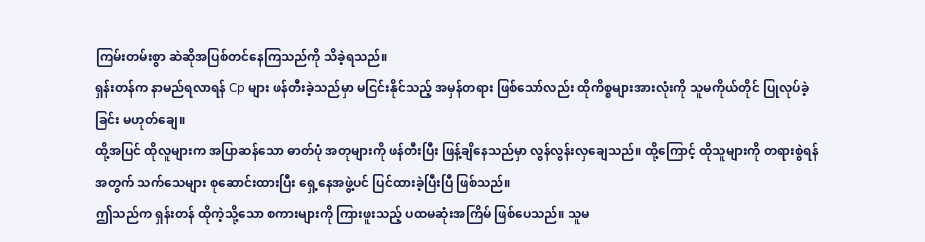ကြမ်းတမ်းစွာ ဆဲဆိုအပြစ်တင်နေကြသည်ကို သိခဲ့ရသည်။
ရှန်းတန်က နာမည်ရလာရန် Cp များ ဖန်တီးခဲ့သည်မှာ မငြင်းနိုင်သည့် အမှန်တရား ဖြစ်သော်လည်း ထိုကိစ္စများအားလုံးကို သူမကိုယ်တိုင် ပြုလုပ်ခဲ့ခြင်း မဟုတ်ချေ။
ထို့အပြင် ထိုလူများက အပြာဆန်သော ဓာတ်ပုံ အတုများကို ဖန်တီးပြီး ဖြန့်ချိနေသည်မှာ လွန်လွန်းလှချေသည်။ ထို့ကြောင့် ထိုသူများကို တရားစွဲရန်အတွက် သက်သေများ စုဆောင်းထားပြီး ရှေ့နေအဖွဲ့ပင် ပြင်ထားခဲ့ပြီးပြီ ဖြစ်သည်။
ဤသည်က ရှန်းတန် ထိုကဲ့သို့သော စကားများကို ကြားဖူးသည့် ပထမဆုံးအကြိမ် ဖြစ်ပေသည်။ သူမ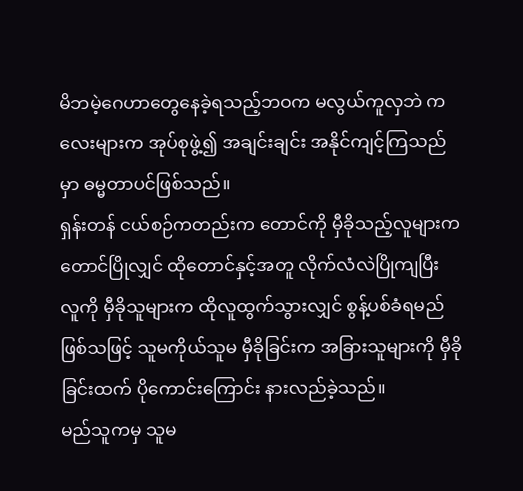မိဘမဲ့ဂေဟာတွေနေခဲ့ရသည့်ဘဝက မလွယ်ကူလှဘဲ ကလေးများက အုပ်စုဖွဲ့၍ အချင်းချင်း အနိုင်ကျင့်ကြသည်မှာ ဓမ္မတာပင်ဖြစ်သည်။
ရှန်းတန် ငယ်စဉ်ကတည်းက တောင်ကို မှီခိုသည့်လူများက တောင်ပြိုလျှင် ထိုတောင်နှင့်အတူ လိုက်လံလဲပြိုကျပြီး လူကို မှီခိုသူများက ထိုလူထွက်သွားလျှင် စွန့်ပစ်ခံရမည်ဖြစ်သဖြင့် သူမကိုယ်သူမ မှီခိုခြင်းက အခြားသူများကို မှီခိုခြင်းထက် ပိုကောင်းကြောင်း နားလည်ခဲ့သည်။
မည်သူကမှ သူမ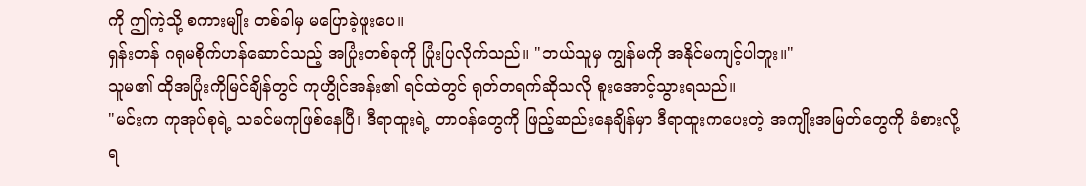ကို ဤကဲ့သို့ စကားမျိုး တစ်ခါမှ မပြောခဲ့ဖူးပေ။
ရှန်းတန် ဂရုမစိုက်ဟန်ဆောင်သည့် အပြုံးတစ်ခုကို ပြုံးပြလိုက်သည်။ "ဘယ်သူမှ ကျွန်မကို အနိုင်မကျင့်ပါဘူး။"
သူမ၏ ထိုအပြုံးကိုမြင်ချိန်တွင် ကုဟွိုင်အန်း၏ ရင်ထဲတွင် ရုတ်တရက်ဆိုသလို စူးအောင့်သွားရသည်။
"မင်းက ကုအုပ်စုရဲ့ သခင်မကုဖြစ်နေပြီ၊ ဒီရာထူးရဲ့ တာဝန်တွေကို ဖြည့်ဆည်းနေချိန်မှာ ဒီရာထူးကပေးတဲ့ အကျိုးအမြတ်တွေကို ခံစားလို့ရ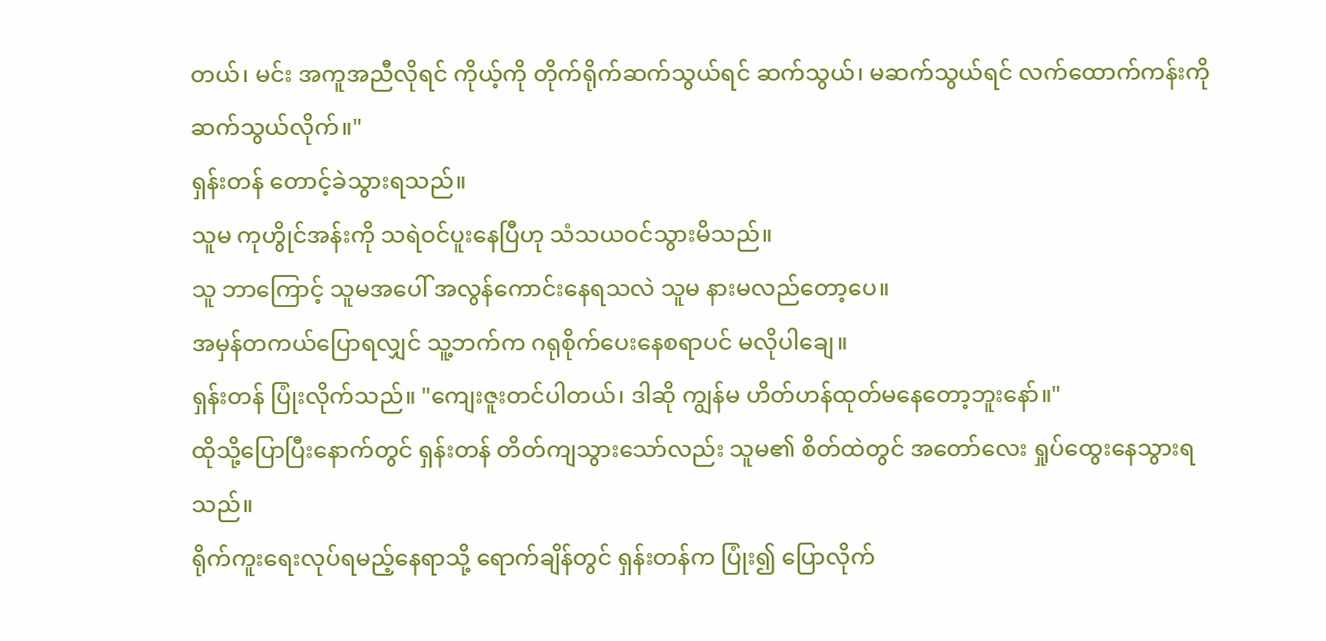တယ်၊ မင်း အကူအညီလိုရင် ကိုယ့်ကို တိုက်ရိုက်ဆက်သွယ်ရင် ဆက်သွယ်၊ မဆက်သွယ်ရင် လက်ထောက်ကန်းကို ဆက်သွယ်လိုက်။"
ရှန်းတန် တောင့်ခဲသွားရသည်။
သူမ ကုဟွိုင်အန်းကို သရဲဝင်ပူးနေပြီဟု သံသယဝင်သွားမိသည်။
သူ ဘာကြောင့် သူမအပေါ် အလွန်ကောင်းနေရသလဲ သူမ နားမလည်တော့ပေ။
အမှန်တကယ်ပြောရလျှင် သူ့ဘက်က ဂရုစိုက်ပေးနေစရာပင် မလိုပါချေ။
ရှန်းတန် ပြုံးလိုက်သည်။ "ကျေးဇူးတင်ပါတယ်၊ ဒါဆို ကျွန်မ ဟိတ်ဟန်ထုတ်မနေတော့ဘူးနော်။"
ထိုသို့ပြောပြီးနောက်တွင် ရှန်းတန် တိတ်ကျသွားသော်လည်း သူမ၏ စိတ်ထဲတွင် အတော်လေး ရှုပ်ထွေးနေသွားရသည်။
ရိုက်ကူးရေးလုပ်ရမည့်နေရာသို့ ရောက်ချိန်တွင် ရှန်းတန်က ပြုံး၍ ပြောလိုက်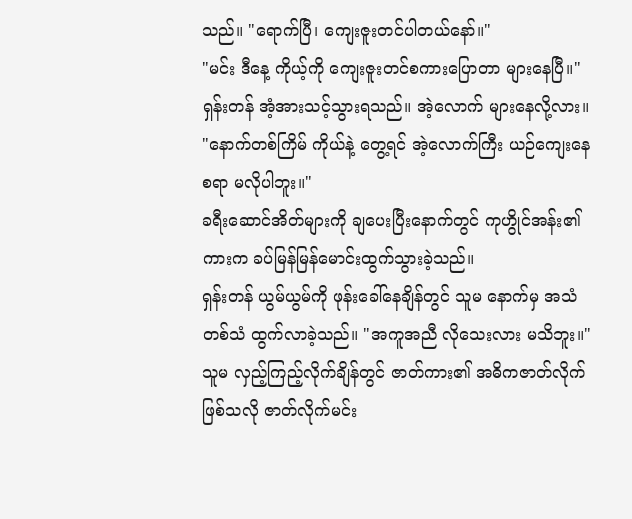သည်။ "ရောက်ပြီ၊ ကျေးဇူးတင်ပါတယ်နော်။"
"မင်း ဒီနေ့ ကိုယ့်ကို ကျေးဇူးတင်စကားပြောတာ များနေပြီ။"
ရှန်းတန် အံ့အားသင့်သွားရသည်။ အဲ့လောက် များနေလို့လား။
"နောက်တစ်ကြိမ် ကိုယ်နဲ့ တွေ့ရင် အဲ့လောက်ကြီး ယဉ်ကျေးနေစရာ မလိုပါဘူး။"
ခရီးဆောင်အိတ်များကို ချပေးပြီးနောက်တွင် ကုဟွိုင်အန်း၏ ကားက ခပ်မြန်မြန်မောင်းထွက်သွားခဲ့သည်။
ရှန်းတန် ယွမ်ယွမ်ကို ဖုန်းခေါ်နေချိန်တွင် သူမ နောက်မှ အသံ တစ်သံ ထွက်လာခဲ့သည်။ "အကူအညီ လိုသေးလား မသိဘူး။"
သူမ လှည့်ကြည့်လိုက်ချိန်တွင် ဇာတ်ကား၏ အဓိကဇာတ်လိုက်ဖြစ်သလို ဇာတ်လိုက်မင်း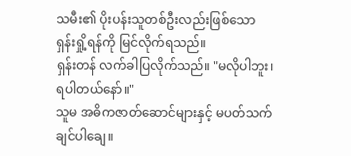သမီး၏ ပိုးပန်းသူတစ်ဦးလည်းဖြစ်သော ရှန်းရှို့ရန်ကို မြင်လိုက်ရသည်။
ရှန်းတန် လက်ခါပြလိုက်သည်။ "မလိုပါဘူး၊ ရပါတယ်နော်။"
သူမ အဓိကဇာတ်ဆောင်များနှင့် မပတ်သက်ချင်ပါချေ။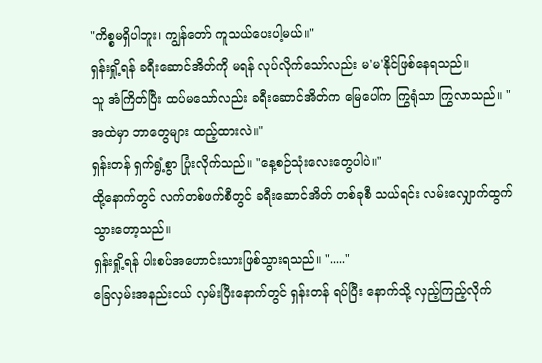"ကိစ္စမရှိပါဘူး၊ ကျွန်တော် ကူသယ်ပေးပါ့မယ်။"
ရှန်းရှို့ရန် ခရီးဆောင်အိတ်ကို မရန် လုပ်လိုက်သော်လည်း မ'မ'နိုင်ဖြစ်နေရသည်။
သူ အံကြိတ်ပြီး ထပ်မသော်လည်း ခရီးဆောင်အိတ်က မြေပေါ်က ကြွရုံသာ ကြွလာသည်။ "အထဲမှာ ဘာတွေများ ထည့်ထားလဲ။"
ရှန်းတန် ရှက်ရွံ့စွာ ပြုံးလိုက်သည်။ "နေ့စဉ်သုံးလေးတွေပါပဲ။"
ထို့နောက်တွင် လက်တစ်ဖက်စီတွင် ခရီးဆောင်အိတ် တစ်ခုစီ သယ်ရင်း လမ်းလျှောက်ထွက်သွားတော့သည်။
ရှန်းရှို့ရန် ပါးစပ်အဟောင်းသားဖြစ်သွားရသည်။ "....."
ခြေလှမ်းအနည်းငယ် လှမ်းပြီးနောက်တွင် ရှန်းတန် ရပ်ပြီး နောက်သို့ လှည့်ကြည့်လိုက်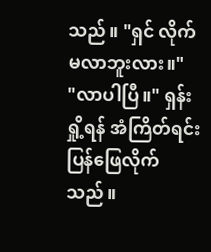သည်။ "ရှင် လိုက်မလာဘူးလား။"
"လာပါပြီ။" ရှန်းရှို့ရန် အံကြိတ်ရင်း ပြန်ဖြေလိုက်သည်။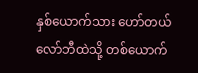နှစ်ယောက်သား ဟော်တယ်လော်ဘီထဲသို့ တစ်ယောက်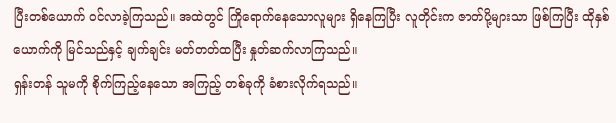ပြီးတစ်ယောက် ဝင်လာခဲ့ကြသည်။ အထဲတွင် ကြိုရောက်နေသောလူများ ရှိနေကြပြီး လူတိုင်းက ဇာတ်ပို့များသာ ဖြစ်ကြပြီး ထိုနှစ်ယောက်ကို မြင်သည်နှင့် ချက်ချင်း မတ်တတ်ထပြီး နှုတ်ဆက်လာကြသည်။
ရှန်းတန် သူမကို စိုက်ကြည့်နေသော အကြည့် တစ်ခုကို ခံစားလိုက်ရသည်။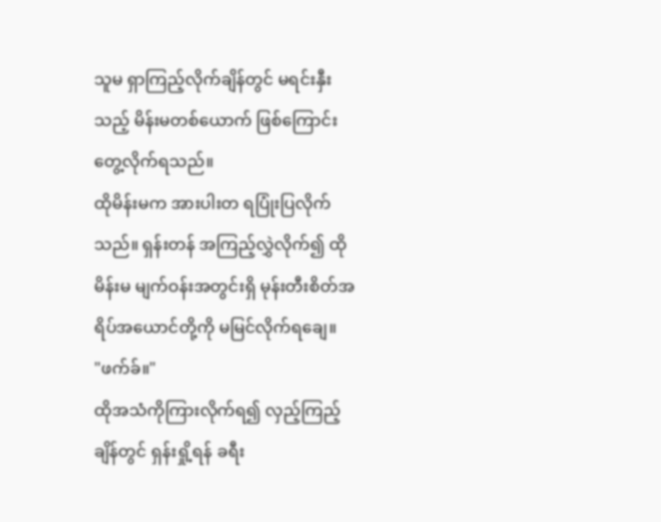သူမ ရှာကြည့်လိုက်ချိန်တွင် မရင်းနှီးသည့် မိန်းမတစ်ယောက် ဖြစ်ကြောင်းတွေ့လိုက်ရသည်။
ထိုမိန်းမက အားပါးတ ရပြုံးပြလိုက်သည်။ ရှန်းတန် အကြည့်လွှဲလိုက်၍ ထိုမိန်းမ မျက်ဝန်းအတွင်းရှိ မုန်းတီးစိတ်အရိပ်အယောင်တို့ကို မမြင်လိုက်ရချေ။
"ဖက်ခ်။"
ထိုအသံကိုကြားလိုက်ရ၍ လှည့်ကြည့်ချိန်တွင် ရှန်းရှို့ရန် ခရီး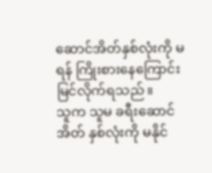ဆောင်အိတ်နှစ်လုံးကို မရန် ကြိုးစားနေကြောင်း မြင်လိုက်ရသည်။
သူက သူမ ခရီးဆောင်အိတ် နှစ်လုံးကို မနိုင်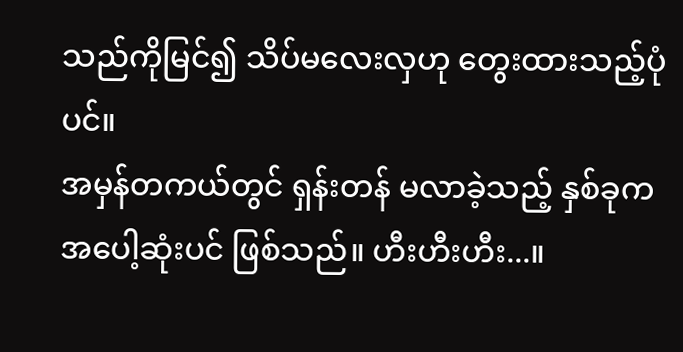သည်ကိုမြင်၍ သိပ်မလေးလှဟု တွေးထားသည့်ပုံပင်။
အမှန်တကယ်တွင် ရှန်းတန် မလာခဲ့သည့် နှစ်ခုက အပေါ့ဆုံးပင် ဖြစ်သည်။ ဟီးဟီးဟီး...။